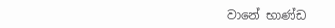වානේ භාණ්ඩ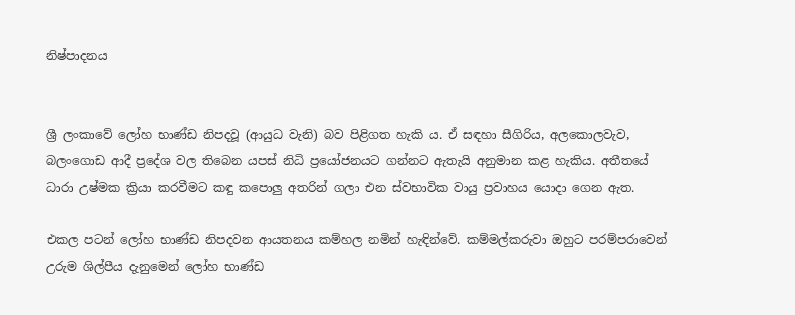නිෂ්පාදනය


ශ්‍රී ලංකාවේ ලෝහ භාණ්ඩ නිපදවූ (ආයුධ වැනි) බව පිළිගත හැකි ය. ඒ සඳහා සීගිරිය, අලකොලවැව, බලංගොඩ ආදී ප්‍රදේශ වල තිබෙන යපස් නිධි ප්‍රයෝජනයට ගන්නට ඇතැයි අනුමාන කළ හැකිය. අතීතයේ ධාරා උෂ්මක ක්‍රියා කරවීමට කඳු කපොලු අතරින් ගලා එන ස්වභාවික වායු ප්‍රවාහය යොදා ගෙන ඇත.

එකල පටන් ලෝහ භාණ්ඩ නිපදවන ආයතනය කම්හල නමින් හැඳින්වේ. කම්මල්කරුවා ඔහුට පරම්පරාවෙන් උරුම ශිල්පීය දැනුමෙන් ලෝහ භාණ්ඩ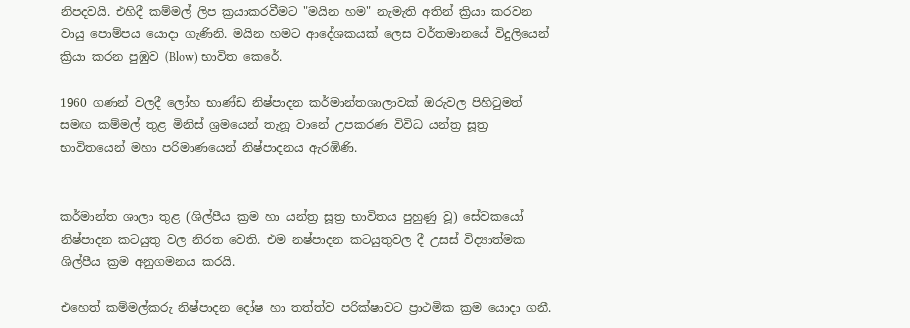නිපදවයි. එහිදී කම්මල් ලිප ක්‍රයාකරවීමට "මයින හම" නැමැති අතින් ක්‍රියා කරවන වායු පොම්පය යොදා ගැණිනි. මයින හමට ආදේශකයක් ලෙස වර්තමානයේ විදුලියෙන් ක්‍රියා කරන පුඹුව (Blow) භාවිත කෙරේ.

1960 ගණන් වලදී ලෝහ භාණ්ඩ නිෂ්පාදන කර්මාන්තශාලාවක් ඔරුවල පිහිටුමත් සමඟ කම්මල් තුළ මිනිස් ශ්‍රමයෙන් තැනූ වානේ උපකරණ විවිධ යන්ත්‍ර සූත්‍ර භාවිතයෙන් මහා පරිමාණයෙන් නිෂ්පාදනය ඇරඹිණි.


කර්මාන්ත ශාලා තුළ (ශිල්පීය ක්‍රම හා යන්ත්‍ර සූත්‍ර භාවිතය පුහුණු වූ) සේවකයෝ නිෂ්පාදන කටයුතු වල නිරත වෙති. එම නෂ්පාදන කටයුතුවල දී උසස් විද්‍යාත්මක ශිල්පීය ක්‍රම අනුගමනය කරයි.

එහෙත් කම්මල්කරු නිෂ්පාදන දෝෂ හා තත්ත්ව පරික්ෂාවට ප්‍රාථමික ක්‍රම යොදා ගනී.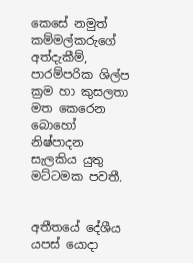කෙසේ නමුත් කම්මල්කරුගේ අත්දැකීම්, පාරම්පරික ශිල්ප ක්‍රම හා කුසලතා මත කෙරෙන බොහෝ නිෂ්පාදන සැලකිය යුතු මට්ටමක පවතී.


අතීතයේ දේශීය යපස් යොදා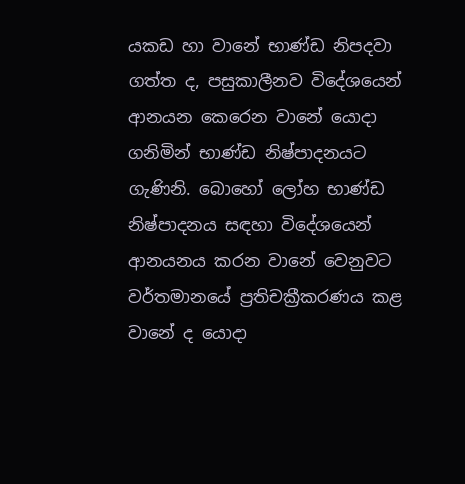යකඩ හා වානේ භාණ්ඩ නිපදවා ගත්ත ද, පසුකාලීනව විදේශයෙන් ආනයන කෙරෙන වානේ යොදා ගනිමින් භාණ්ඩ නිෂ්පාදනයට ගැණිනි. බොහෝ ලෝහ භාණ්ඩ නිෂ්පාදනය සඳහා විදේශයෙන් ආනයනය කරන වානේ වෙනුවට වර්තමානයේ ප්‍රතිචක්‍රීකරණය කළ වානේ ද යොදා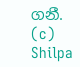ගනී.
(c) Shilpa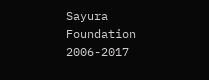Sayura Foundation 2006-2017